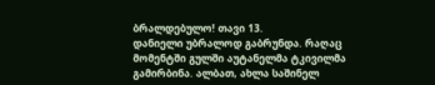ბრალდებულო! თავი 13.
დანიელი უბრალოდ გაბრუნდა. რაღაც მომენტში გულში აუტანელმა ტკივილმა გამირბინა. ალბათ, ახლა საშინელ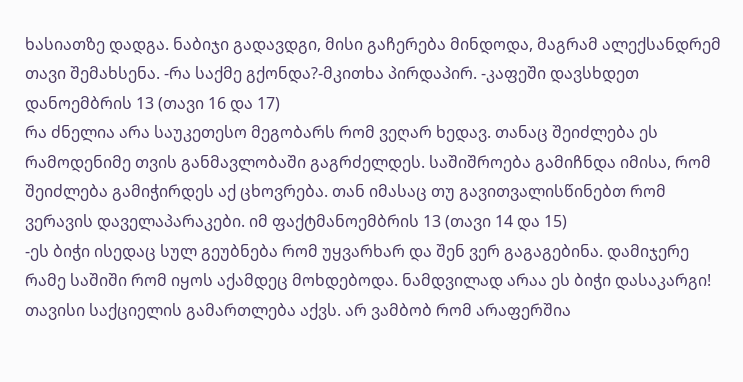ხასიათზე დადგა. ნაბიჯი გადავდგი, მისი გაჩერება მინდოდა, მაგრამ ალექსანდრემ თავი შემახსენა. -რა საქმე გქონდა?-მკითხა პირდაპირ. -კაფეში დავსხდეთ დანოემბრის 13 (თავი 16 და 17)
რა ძნელია არა საუკეთესო მეგობარს რომ ვეღარ ხედავ. თანაც შეიძლება ეს რამოდენიმე თვის განმავლობაში გაგრძელდეს. საშიშროება გამიჩნდა იმისა, რომ შეიძლება გამიჭირდეს აქ ცხოვრება. თან იმასაც თუ გავითვალისწინებთ რომ ვერავის დაველაპარაკები. იმ ფაქტმანოემბრის 13 (თავი 14 და 15)
-ეს ბიჭი ისედაც სულ გეუბნება რომ უყვარხარ და შენ ვერ გაგაგებინა. დამიჯერე რამე საშიში რომ იყოს აქამდეც მოხდებოდა. ნამდვილად არაა ეს ბიჭი დასაკარგი! თავისი საქციელის გამართლება აქვს. არ ვამბობ რომ არაფერშია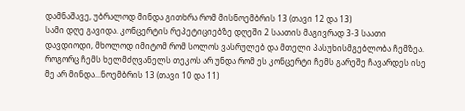დამნაშავე, უბრალოდ მინდა გითხრა რომ მისნოემბრის 13 (თავი 12 და 13)
სამი დღე გავიდა. კონცერტის რეპეტიციებზე დღეში 2 საათის მაგივრად 3-3 საათი დავდიოდი, მხოლოდ იმიტომ რომ სოლოს ვასრულებ და მთელი პასუხისმგებლობა ჩემზეა. როგორც ჩემს ხელმძღვანელს თეკოს არ უნდა რომ ეს კონცერტი ჩემს გარეშე ჩავარდეს ისე მე არ მინდა...ნოემბრის 13 (თავი 10 და 11)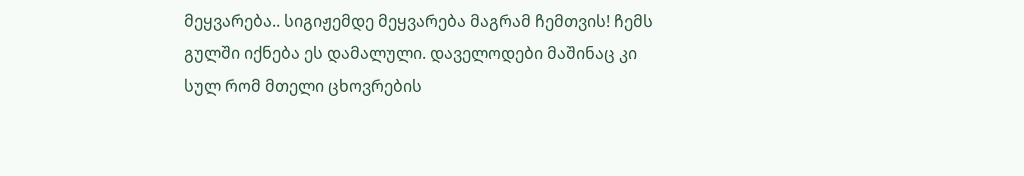მეყვარება.. სიგიჟემდე მეყვარება მაგრამ ჩემთვის! ჩემს გულში იქნება ეს დამალული. დაველოდები მაშინაც კი სულ რომ მთელი ცხოვრების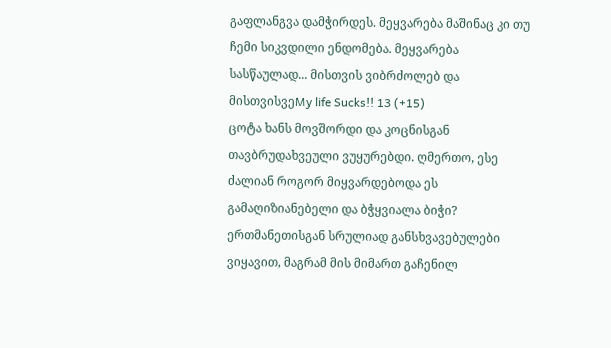გაფლანგვა დამჭირდეს. მეყვარება მაშინაც კი თუ ჩემი სიკვდილი ენდომება. მეყვარება სასწაულად... მისთვის ვიბრძოლებ და მისთვისვეMy life Sucks!! 13 (+15)
ცოტა ხანს მოვშორდი და კოცნისგან თავბრუდახვეული ვუყურებდი. ღმერთო, ესე ძალიან როგორ მიყვარდებოდა ეს გამაღიზიანებელი და ბჭყვიალა ბიჭი? ერთმანეთისგან სრულიად განსხვავებულები ვიყავით, მაგრამ მის მიმართ გაჩენილ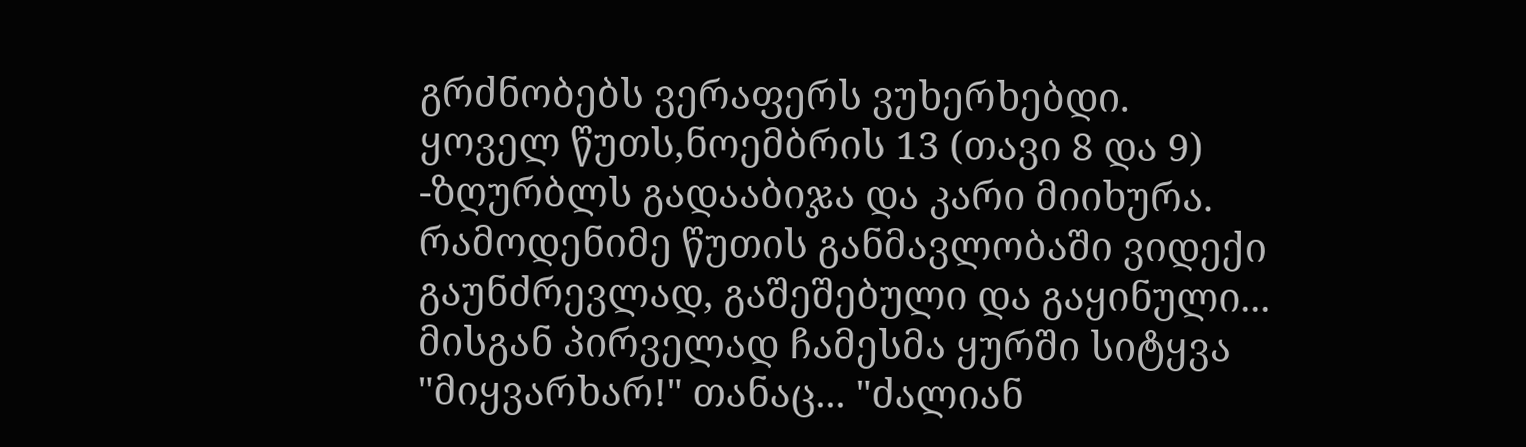გრძნობებს ვერაფერს ვუხერხებდი. ყოველ წუთს,ნოემბრის 13 (თავი 8 და 9)
-ზღურბლს გადააბიჯა და კარი მიიხურა. რამოდენიმე წუთის განმავლობაში ვიდექი გაუნძრევლად, გაშეშებული და გაყინული... მისგან პირველად ჩამესმა ყურში სიტყვა "მიყვარხარ!" თანაც... "ძალიან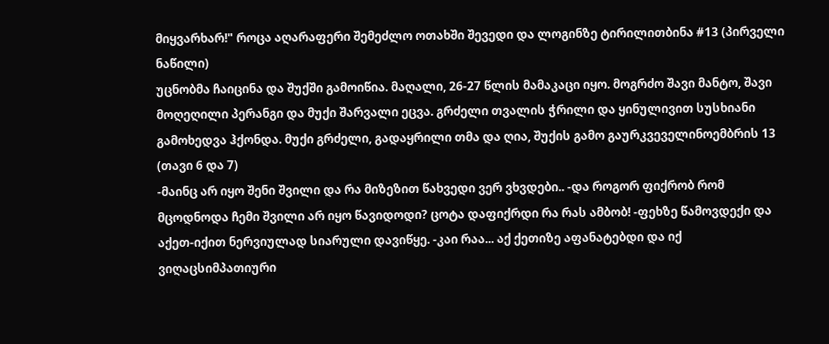მიყვარხარ!" როცა აღარაფერი შემეძლო ოთახში შევედი და ლოგინზე ტირილითბინა #13 (პირველი ნაწილი)
უცნობმა ჩაიცინა და შუქში გამოიწია. მაღალი, 26-27 წლის მამაკაცი იყო. მოგრძო შავი მანტო, შავი მოღეღილი პერანგი და მუქი შარვალი ეცვა. გრძელი თვალის ჭრილი და ყინულივით სუსხიანი გამოხედვა ჰქონდა. მუქი გრძელი, გადაყრილი თმა და ღია, შუქის გამო გაურკვეველინოემბრის 13 (თავი 6 და 7)
-მაინც არ იყო შენი შვილი და რა მიზეზით წახვედი ვერ ვხვდები.. -და როგორ ფიქრობ რომ მცოდნოდა ჩემი შვილი არ იყო წავიდოდი? ცოტა დაფიქრდი რა რას ამბობ! -ფეხზე წამოვდექი და აქეთ-იქით ნერვიულად სიარული დავიწყე. -კაი რაა... აქ ქეთიზე აფანატებდი და იქ ვიღაცსიმპათიური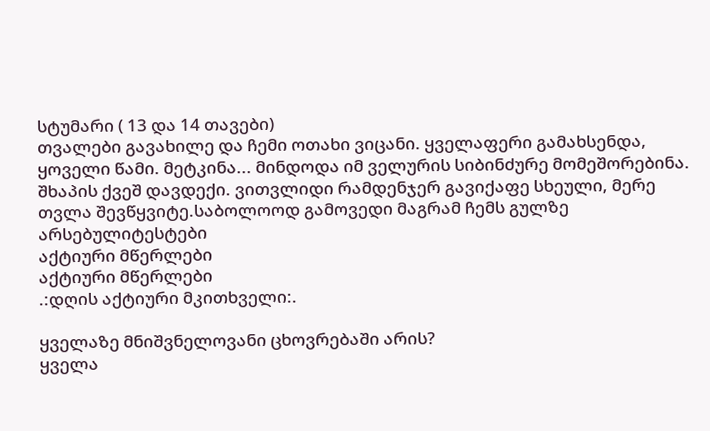სტუმარი ( 13 და 14 თავები)
თვალები გავახილე და ჩემი ოთახი ვიცანი. ყველაფერი გამახსენდა, ყოველი წამი. მეტკინა... მინდოდა იმ ველურის სიბინძურე მომეშორებინა. შხაპის ქვეშ დავდექი. ვითვლიდი რამდენჯერ გავიქაფე სხეული, მერე თვლა შევწყვიტე.საბოლოოდ გამოვედი მაგრამ ჩემს გულზე არსებულიტესტები
აქტიური მწერლები
აქტიური მწერლები
.:დღის აქტიური მკითხველი:.

ყველაზე მნიშვნელოვანი ცხოვრებაში არის?
ყველა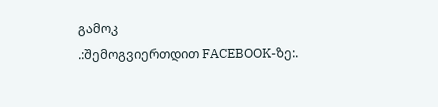გამოკ
.:შემოგვიერთდით FACEBOOK-ზე:.